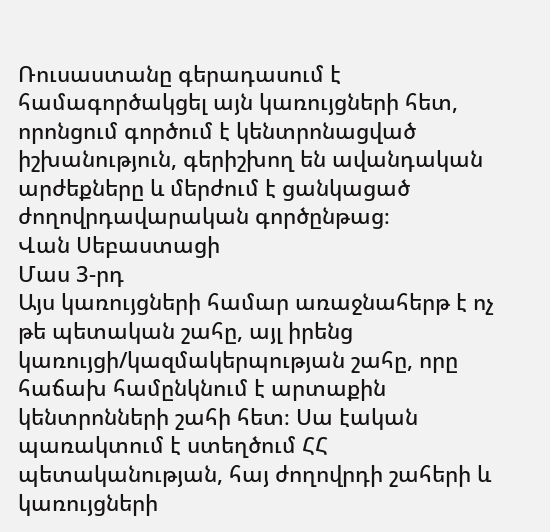Ռուսաստանը գերադասում է համագործակցել այն կառույցների հետ, որոնցում գործում է կենտրոնացված իշխանություն, գերիշխող են ավանդական արժեքները և մերժում է ցանկացած ժողովրդավարական գործընթաց։
Վան Սեբաստացի
Մաս 3‑րդ
Այս կառույցների համար առաջնահերթ է ոչ թե պետական շահը, այլ իրենց կառույցի/կազմակերպության շահը, որը հաճախ համընկնում է արտաքին կենտրոնների շահի հետ։ Սա էական պառակտում է ստեղծում ՀՀ պետականության, հայ ժողովրդի շահերի և կառույցների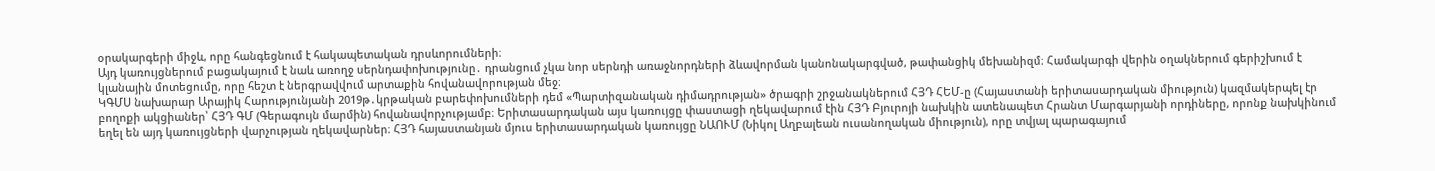օրակարգերի միջև, որը հանգեցնում է հակապետական դրսևորումների։
Այդ կառույցներում բացակայում է նաև առողջ սերնդափոխությունը․ դրանցում չկա նոր սերնդի առաջնորդների ձևավորման կանոնակարգված, թափանցիկ մեխանիզմ։ Համակարգի վերին օղակներում գերիշխում է կլանային մոտեցումը, որը հեշտ է ներգրավվում արտաքին հովանավորության մեջ։
ԿԳՄՍ նախարար Արայիկ Հարությունյանի 2019թ․կրթական բարեփոխումների դեմ «Պարտիզանական դիմադրության» ծրագրի շրջանակներում ՀՅԴ ՀԵՄ‑ը (Հայաստանի երիտասարդական միություն) կազմակերպել էր բողոքի ակցիաներ՝ ՀՅԴ ԳՄ (Գերագույն մարմին) հովանավորչությամբ։ Երիտասարդական այս կառույցը փաստացի ղեկավարում էին ՀՅԴ Բյուրոյի նախկին ատենապետ Հրանտ Մարգարյանի որդիները, որոնք նախկինում եղել են այդ կառույցների վարչության ղեկավարներ։ ՀՅԴ հայաստանյան մյուս երիտասարդական կառույցը ՆԱՈՒՄ (Նիկոլ Աղբալեան ուսանողական միություն), որը տվյալ պարագայում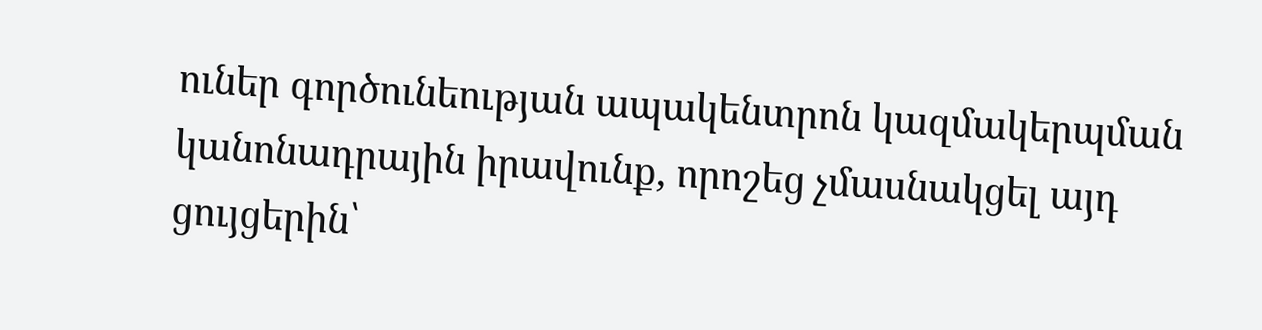ուներ գործունեության ապակենտրոն կազմակերպման կանոնադրային իրավունք, որոշեց չմասնակցել այդ ցույցերին՝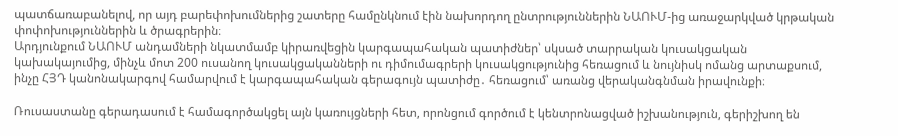պատճառաբանելով, որ այդ բարեփոխումներից շատերը համընկնում էին նախորդող ընտրություններին ՆԱՈՒՄ-ից առաջարկված կրթական փոփոխություններին և ծրագրերին։
Արդյունքում ՆԱՈՒՄ անդամների նկատմամբ կիրառվեցին կարգապահական պատիժներ՝ սկսած տարրական կուսակցական կախակայումից, մինչև մոտ 200 ուսանող կուսակցականների ու դիմումագրերի կուսակցությունից հեռացում և նույնիսկ ոմանց արտաքսում, ինչը ՀՅԴ կանոնակարգով համարվում է կարգապահական գերագույն պատիժը․ հեռացում՝ առանց վերականգնման իրավունքի։

Ռուսաստանը գերադասում է համագործակցել այն կառույցների հետ, որոնցում գործում է կենտրոնացված իշխանություն, գերիշխող են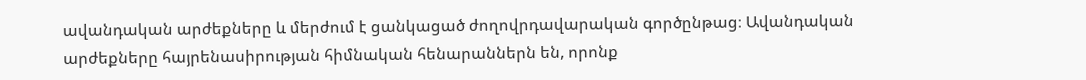ավանդական արժեքները և մերժում է ցանկացած ժողովրդավարական գործընթաց։ Ավանդական արժեքները հայրենասիրության հիմնական հենարաններն են, որոնք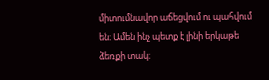միտումնավոր աճեցվում ու պահվում են։ Ամեն ինչ պետք է լինի երկաթե ձեռքի տակ։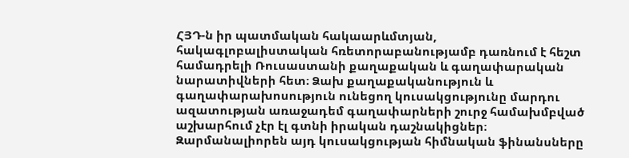ՀՅԴ‑ն իր պատմական հակաարևմտյան, հակագլոբալիստական հռետորաբանությամբ դառնում է հեշտ համադրելի Ռուսաստանի քաղաքական և գաղափարական նարատիվների հետ։ Ձախ քաղաքականություն և գաղափարախոսություն ունեցող կուսակցությունը մարդու ազատության առաջադեմ գաղափարների շուրջ համախմբված աշխարհում չէր էլ գտնի իրական դաշնակիցներ։ Զարմանալիորեն այդ կուսակցության հիմնական ֆինանսները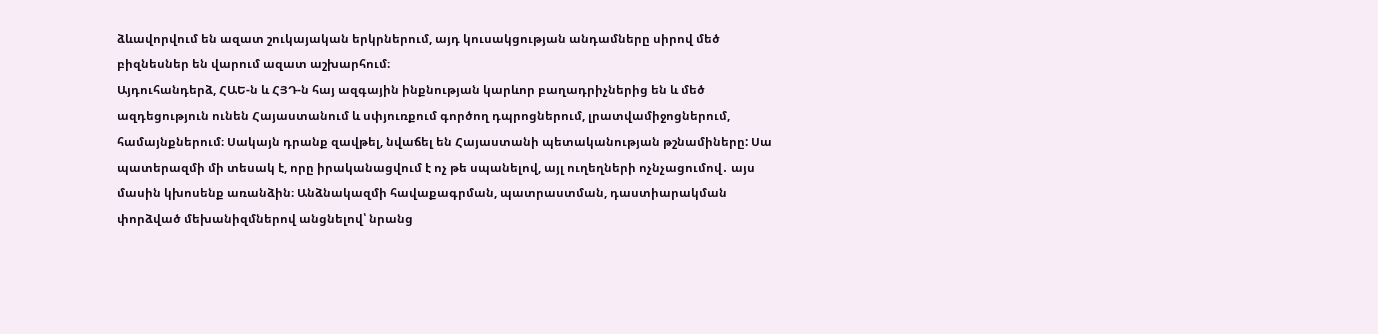ձևավորվում են ազատ շուկայական երկրներում, այդ կուսակցության անդամները սիրով մեծ բիզնեսներ են վարում ազատ աշխարհում։
Այդուհանդերձ, ՀԱԵ‑ն և ՀՅԴ‑ն հայ ազգային ինքնության կարևոր բաղադրիչներից են և մեծ ազդեցություն ունեն Հայաստանում և սփյուռքում գործող դպրոցներում, լրատվամիջոցներում, համայնքներում։ Սակայն դրանք զավթել, նվաճել են Հայաստանի պետականության թշնամիները: Սա պատերազմի մի տեսակ է, որը իրականացվում է ոչ թե սպանելով, այլ ուղեղների ոչնչացումով․ այս մասին կխոսենք առանձին։ Անձնակազմի հավաքագրման, պատրաստման, դաստիարակման փորձված մեխանիզմներով անցնելով՝ նրանց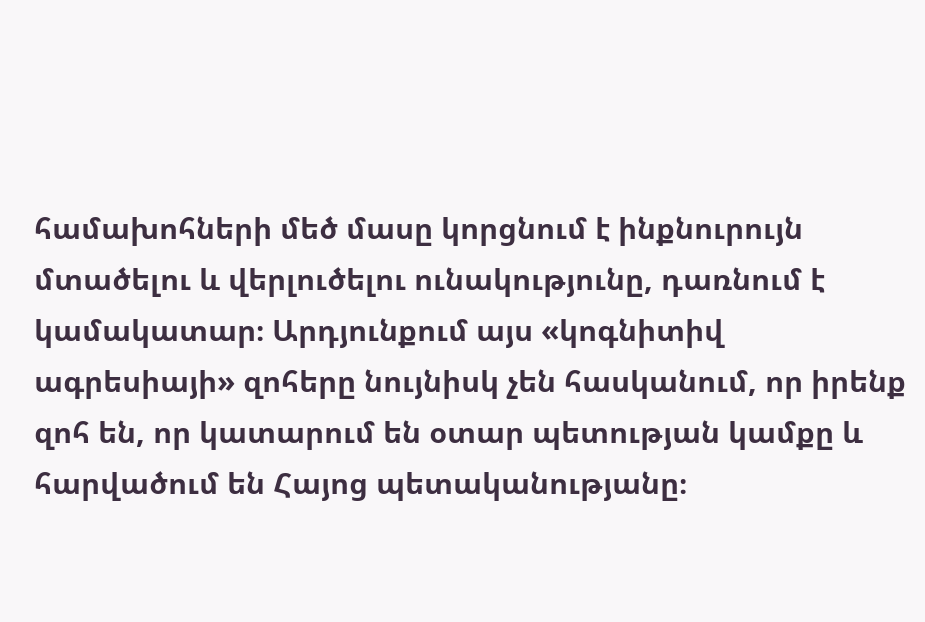համախոհների մեծ մասը կորցնում է ինքնուրույն մտածելու և վերլուծելու ունակությունը, դառնում է կամակատար։ Արդյունքում այս «կոգնիտիվ ագրեսիայի» զոհերը նույնիսկ չեն հասկանում, որ իրենք զոհ են, որ կատարում են օտար պետության կամքը և հարվածում են Հայոց պետականությանը։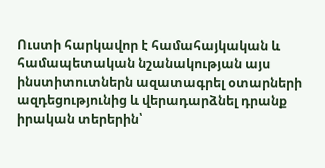Ուստի հարկավոր է համահայկական և համապետական նշանակության այս ինստիտուտներն ազատագրել օտարների ազդեցությունից և վերադարձնել դրանք իրական տերերին՝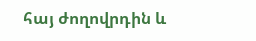հայ ժողովրդին և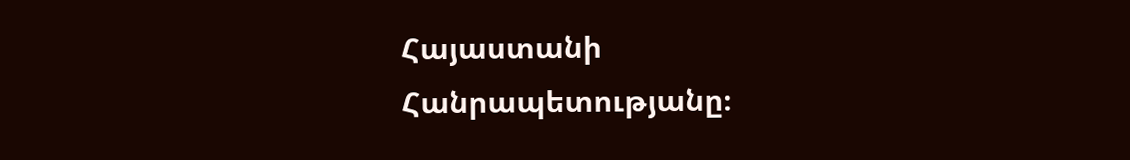Հայաստանի Հանրապետությանը։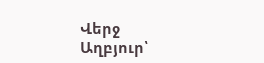Վերջ
Աղբյուր՝